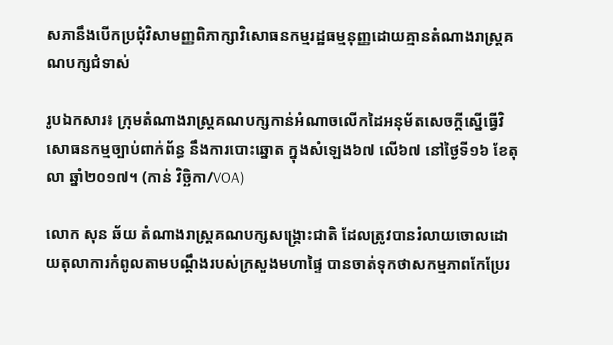សភានឹងបើកប្រជុំវិសាមញ្ញពិភាក្សាវិសោធនកម្មរដ្ឋធម្មនុញ្ញដោយគ្មានតំណាងរាស្ត្រគណបក្សជំទាស់

រូបឯកសារ៖ ក្រុមតំណាងរាស្រ្តគណបក្សកាន់អំណាចលើកដៃអនុម័តសេចក្តីស្នើធ្វើវិសោធនកម្មច្បាប់ពាក់ព័ន្ធ នឹងការបោះឆ្នោត ក្នុងសំឡេង៦៧ លើ៦៧ នៅថ្ងៃទី១៦ ខែតុលា ឆ្នាំ២០១៧។ (កាន់ វិច្ឆិកា/VOA)

លោក សុន ឆ័យ តំណាងរាស្ត្រគណបក្សសង្គ្រោះជាតិ ដែលត្រូវបានរំលាយចោលដោយតុលាការកំពូលតាមបណ្តឹងរបស់ក្រសួងមហាផ្ទៃ បានចាត់ទុកថាសកម្មភាពកែប្រែរ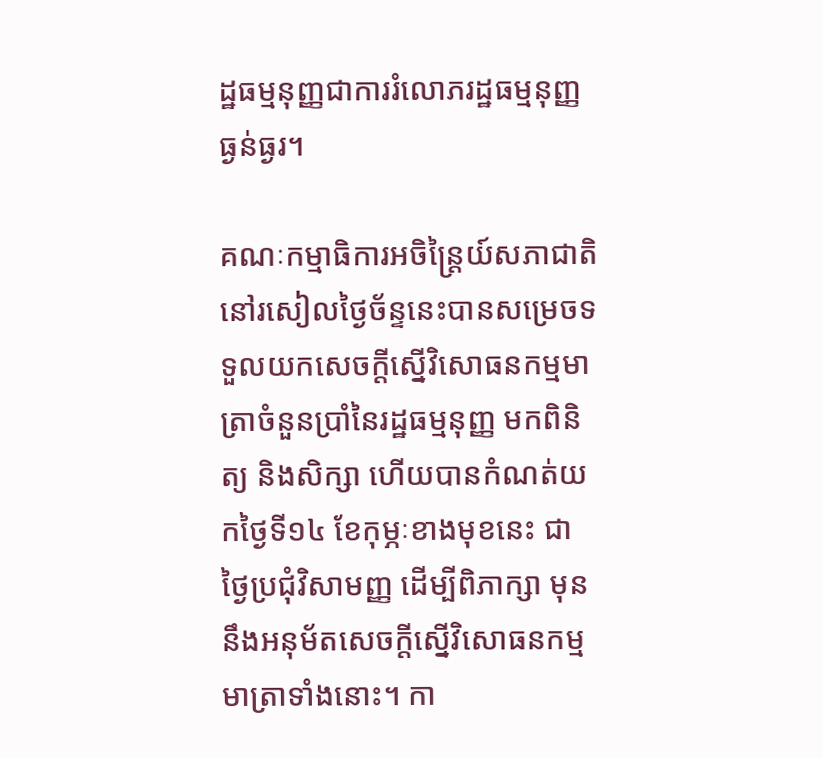ដ្ឋធម្មនុញ្ញជាការរំលោភរដ្ឋធម្មនុញ្ញធ្ងន់ធ្ងរ។

គណៈកម្មាធិការអចិន្ត្រៃយ៍សភាជាតិនៅរសៀលថ្ងៃច័ន្ទនេះបានសម្រេចទទួលយកសេចក្តីស្នើវិសោធនកម្មមាត្រាចំនួនប្រាំនៃរដ្ឋធម្មនុញ្ញ មកពិនិត្យ និងសិក្សា ហើយបានកំណត់យកថ្ងៃទី១៤ ខែកុម្ភៈខាងមុខនេះ ជាថ្ងៃប្រជុំវិសាមញ្ញ ដើម្បីពិភាក្សា មុននឹងអនុម័តសេចក្តីស្នើវិសោធនកម្មមាត្រាទាំងនោះ។ កា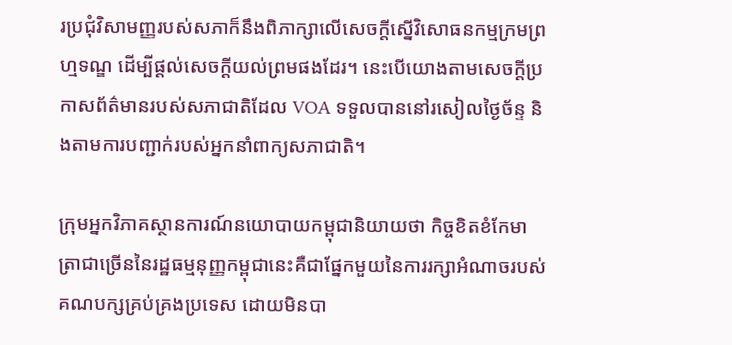រប្រជុំវិសាមញ្ញរបស់សភាក៏នឹងពិភាក្សាលើសេចក្តីស្នើវិសោធនកម្មក្រមព្រហ្មទណ្ឌ ដើម្បីផ្តល់សេចក្តីយល់ព្រមផងដែរ។ នេះបើយោងតាមសេចក្តីប្រកាសព័ត៌មានរបស់សភាជាតិដែល VOA ទទួលបាននៅរសៀលថ្ងៃច័ន្ទ និងតាមការបញ្ជាក់របស់អ្នកនាំពាក្យសភាជាតិ។

ក្រុមអ្នកវិភាគស្ថានការណ៍នយោបាយកម្ពុជានិយាយថា កិច្ចខិតខំកែមាត្រាជាច្រើននៃរដ្ឋធម្មនុញ្ញកម្ពុជានេះគឺជាផ្នែកមួយនៃការរក្សាអំណាចរបស់គណបក្សគ្រប់គ្រងប្រទេស ដោយមិនបា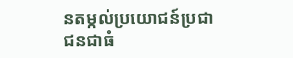នតម្កល់ប្រយោជន៍ប្រជាជនជាធំ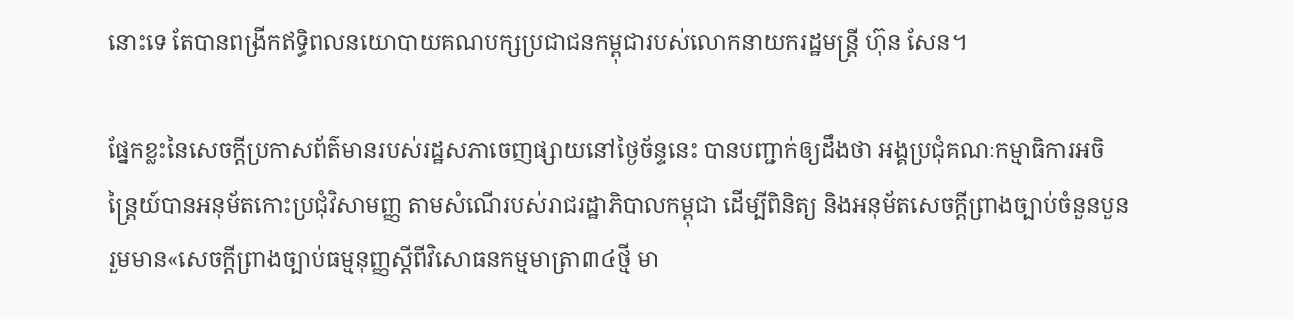នោះទេ តែបានពង្រីកឥទ្ធិពលនយោបាយគណបក្សប្រជាជនកម្ពុជារបស់លោកនាយករដ្ឋមន្ត្រី ហ៊ុន សែន។

ផ្នែកខ្លះនៃសេចក្តីប្រកាសព័ត៌មានរបស់រដ្ឋសភាចេញផ្សាយនៅថ្ងៃច័ន្ទនេះ បានបញ្ជាក់ឲ្យដឹងថា អង្គប្រជុំគណៈកម្មាធិការអចិន្ត្រៃយ៍បានអនុម័តកោះប្រជុំវិសាមញ្ញ តាមសំណើរបស់រាជរដ្ឋាភិបាលកម្ពុជា ដើម្បីពិនិត្យ និងអនុម័តសេចក្តីព្រាងច្បាប់ចំនួនបួន រួមមាន«សេចក្តីព្រាងច្បាប់ធម្មនុញ្ញស្តីពីវិសោធនកម្មមាត្រា៣៤ថ្មី មា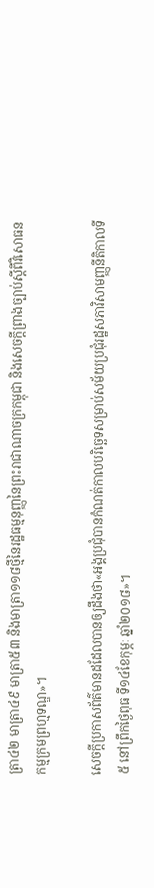ត្រា៤២ មាត្រា៤៩ មាត្រា៥៣ និងមាត្រា១១៨ថ្មីនៃរដ្ឋធម្មនុញ្ញនៃព្រះរាជាណាចក្រកម្ពុជា និងសេចក្តីព្រាងច្បាប់ស្តីពីវិសោធនកម្មក្រមព្រហ្មទណ្ឌ»។

សេចក្តីប្រកាសព័ត៌មានដដែលបានឲ្យដឹងថា«អង្គប្រជុំបានកំណត់កាលបរិច្ឆេទសម្រាប់សម័យប្រជុំរដ្ឋសភាវិសាមញ្ញនីតិកាលទី៥ នៅព្រឹកថ្ងៃពុធ ទី១៤ខែកុម្ភៈ ឆ្នាំ២០១៨»។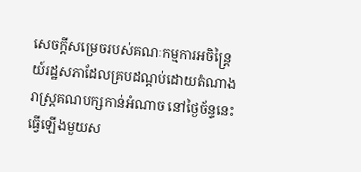សេចក្តីសម្រេចរបស់គណៈកម្មការអចិន្ត្រៃយ៍រដ្ឋសភាដែលគ្របដណ្ដប់ដោយតំណាងរាស្ត្រគណបក្សកាន់អំណាច នៅថ្ងៃច័ន្ទនេះ ធ្វើឡើងមួយស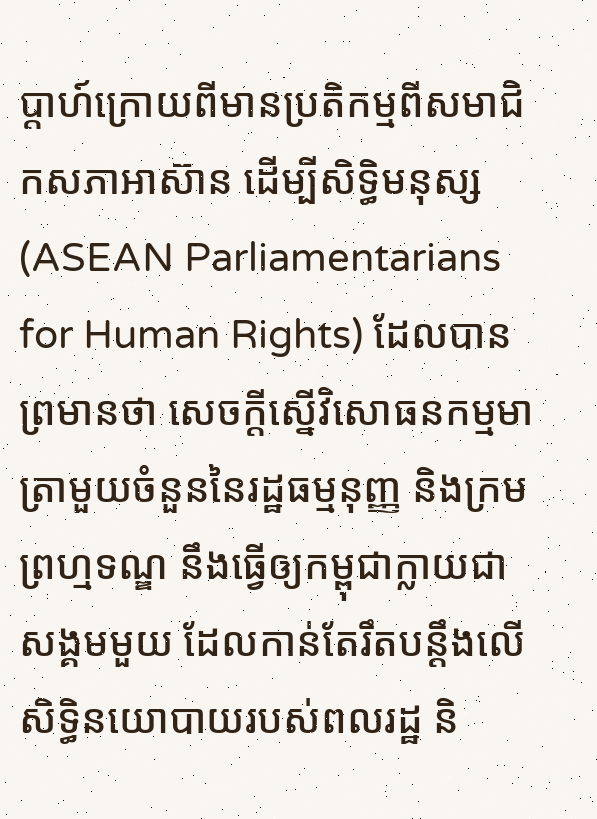ប្តាហ៍ក្រោយពីមានប្រតិកម្មពីសមាជិកសភាអាស៊ាន ដើម្បីសិទ្ធិមនុស្ស (ASEAN Parliamentarians for Human Rights) ដែលបានព្រមានថា សេចក្តីស្នើវិសោធនកម្មមាត្រាមួយចំនួននៃរដ្ឋធម្មនុញ្ញ និងក្រមព្រហ្មទណ្ឌ នឹងធ្វើឲ្យកម្ពុជាក្លាយជាសង្គមមួយ ដែលកាន់តែរឹតបន្តឹងលើសិទ្ធិនយោបាយរបស់ពលរដ្ឋ និ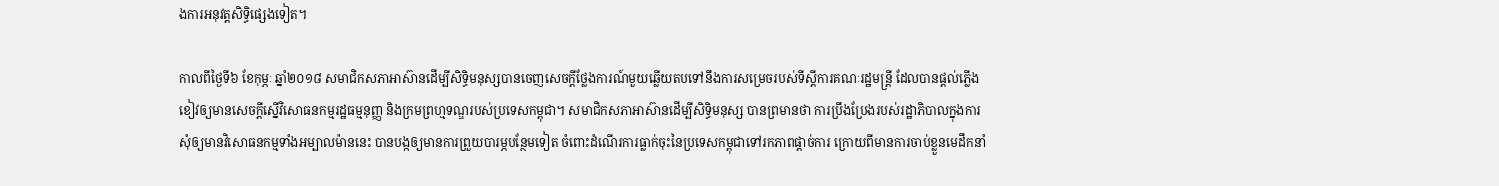ងការអនុវត្តសិទ្ធិផ្សេងទៀត។

កាលពីថ្ងៃទី៦ ខែកុម្ភៈ ឆ្នាំ២០១៨ សមាជិកសភាអាស៊ានដើម្បីសិទ្ធិមនុស្សបានចេញសេចក្តីថ្លែងការណ៍មួយឆ្លើយតបទៅនឹងការសម្រេចរបស់ទីស្តីការគណៈរដ្ឋមន្ត្រី ដែលបានផ្តល់ភ្លើងខៀវឲ្យមានសេចក្តីស្នើវិសោធនកម្មរដ្ឋធម្មនុញ្ញ និងក្រមព្រហ្មទណ្ឌរបស់ប្រទេសកម្ពុជា។ សមាជិកសភាអាស៊ានដើម្បីសិទ្ធិមនុស្ស បានព្រមានថា ការប្រឹងប្រែងរបស់រដ្ឋាភិបាលក្នុងការសុំឲ្យមានវិសោធនកម្មទាំងអម្បាលម៉ាននេះ បានបង្កឲ្យមានការព្រួយបារម្ភបន្ថែមទៀត ចំពោះដំណើរការធ្លាក់ចុះនៃប្រទេសកម្ពុជាទៅរកភាពផ្តាច់ការ ក្រោយពីមានការចាប់ខ្លួនមេដឹកនាំ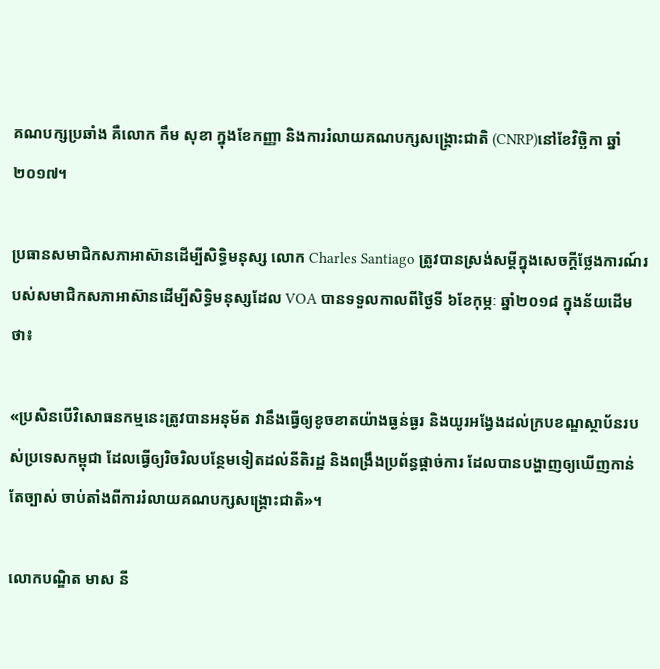គណបក្សប្រឆាំង គឺលោក កឹម សុខា ក្នុងខែកញ្ញា និងការរំលាយគណបក្សសង្គ្រោះជាតិ (CNRP)នៅខែវិច្ឆិកា ឆ្នាំ២០១៧។

ប្រធានសមាជិកសភាអាស៊ានដើម្បីសិទ្ធិមនុស្ស លោក Charles Santiago ត្រូវបានស្រង់សម្តីក្នុងសេចក្តីថ្លែងការណ៍របស់សមាជិកសភាអាស៊ានដើម្បីសិទ្ធិមនុស្សដែល VOA បានទទួលកាលពីថ្ងៃទី ៦ខែកុម្ភៈ ឆ្នាំ២០១៨ ក្នុងន័យដើមថា៖

«ប្រសិនបើវិសោធនកម្មនេះត្រូវបានអនុម័ត វានឹងធ្វើឲ្យខូចខាតយ៉ាងធ្ងន់ធ្ងរ និងយូរអង្វែងដល់ក្របខណ្ឌស្ថាប័នរបស់ប្រទេសកម្ពុជា ដែលធ្វើឲ្យរិចរិលបន្ថែមទៀតដល់នីតិរដ្ឋ និងពង្រឹងប្រព័ន្ធផ្តាច់ការ ដែលបានបង្ហាញឲ្យឃើញកាន់តែច្បាស់ ចាប់តាំងពីការរំលាយគណបក្សសង្គ្រោះជាតិ»។

លោកបណ្ឌិត មាស នី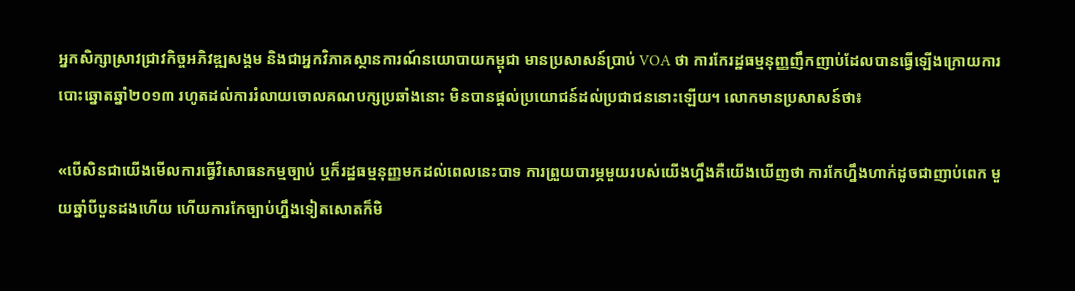អ្នកសិក្សាស្រាវជ្រាវកិច្ចអភិវឌ្ឍសង្គម និងជាអ្នកវិភាគស្ថានការណ៍នយោបាយកម្ពុជា មានប្រសាសន៍ប្រាប់ VOA ថា ការកែរដ្ឋធម្មនុញ្ញញឹកញាប់ដែលបានធ្វើឡើងក្រោយការបោះឆ្នោតឆ្នាំ២០១៣ រហូតដល់ការរំលាយចោលគណបក្សប្រឆាំងនោះ មិនបានផ្តល់ប្រយោជន៍ដល់ប្រជាជននោះឡើយ។ លោកមានប្រសាសន៍ថា៖

«បើសិនជាយើងមើលការធ្វើវិសោធនកម្មច្បាប់ ឬក៏រដ្ឋធម្មនុញ្ញមកដល់ពេលនេះបាទ ការព្រួយបារម្ភមួយរបស់យើងហ្នឹងគឺយើងឃើញថា ការកែហ្នឹងហាក់ដូចជាញាប់ពេក មួយឆ្នាំបីបួនដងហើយ ហើយការកែច្បាប់ហ្នឹងទៀតសោតក៏មិ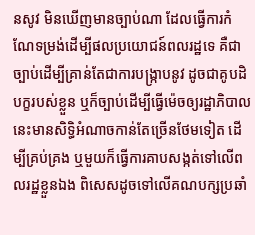នសូវ មិនឃើញមានច្បាប់ណា ដែលធ្វើការកំណែទម្រង់ដើម្បីផលប្រយោជន៍ពលរដ្ឋទេ គឺជាច្បាប់ដើម្បីគ្រាន់តែជាការបង្ក្រាបនូវ ដូចជាគូបដិបក្ខរបស់ខ្លួន ឬក៏ច្បាប់ដើម្បីធ្វើម៉េចឲ្យរដ្ឋាភិបាលនេះមានសិទ្ធិអំណាចកាន់តែច្រើនថែមទៀត ដើម្បីគ្រប់គ្រង ឬមួយក៏ធ្វើការគាបសង្កត់ទៅលើពលរដ្ឋខ្លួនឯង ពិសេសដូចទៅលើគណបក្សប្រឆាំ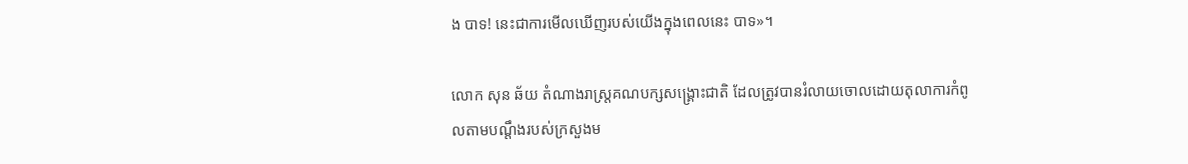ង បាទ! នេះជាការមើលឃើញរបស់យើងក្នុងពេលនេះ បាទ»។

លោក សុន ឆ័យ តំណាងរាស្ត្រគណបក្សសង្គ្រោះជាតិ ដែលត្រូវបានរំលាយចោលដោយតុលាការកំពូលតាមបណ្តឹងរបស់ក្រសួងម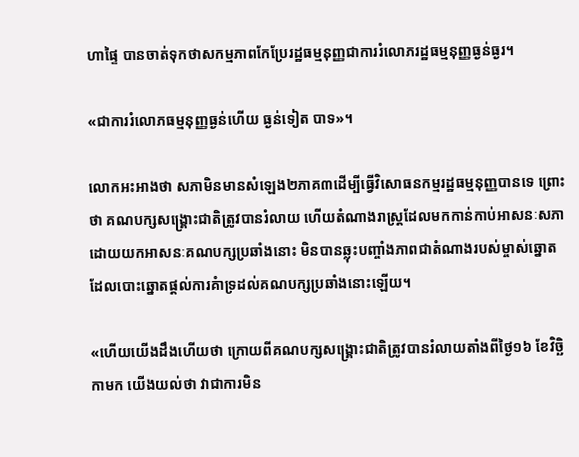ហាផ្ទៃ បានចាត់ទុកថាសកម្មភាពកែប្រែរដ្ឋធម្មនុញ្ញជាការរំលោភរដ្ឋធម្មនុញ្ញធ្ងន់ធ្ងរ។

«ជាការរំលោភធម្មនុញ្ញធ្ងន់ហើយ ធ្ងន់ទៀត បាទ»។

លោកអះអាងថា សភាមិនមានសំឡេង២ភាគ៣ដើម្បីធ្វើវិសោធនកម្មរដ្ឋធម្មនុញ្ញបានទេ ព្រោះថា គណបក្សសង្គ្រោះជាតិត្រូវបានរំលាយ ហើយតំណាងរាស្ត្រដែលមកកាន់កាប់អាសនៈសភា ដោយយកអាសនៈគណបក្សប្រឆាំងនោះ មិនបានឆ្លុះបញ្ចាំងភាពជាតំណាងរបស់ម្ចាស់ឆ្នោតដែលបោះឆ្នោតផ្តល់ការគំាទ្រដល់គណបក្សប្រឆាំងនោះឡើយ។

«ហើយយើងដឹងហើយថា ក្រោយពីគណបក្សសង្គ្រោះជាតិត្រូវបានរំលាយតាំងពីថ្ងៃ១៦ ខែវិច្ឆិកាមក យើងយល់ថា វាជាការមិន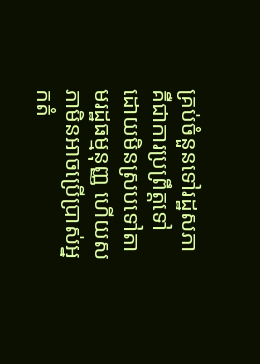គ្រប់ចំនួនទៅរដ្ឋសភាគឺជាការប្រព្រឹត្តទៅ ដោយមិនស្របទៅតាមរដ្ឋធម្មនុញ្ញ ហើយសភាមិនអាចប្រើប្រាស់អ្នកតំ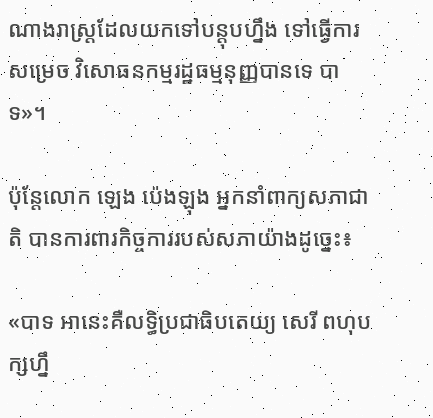ណាងរាស្ត្រដែលយកទៅបន្តុបហ្នឹង ទៅធ្វើការសម្រេច វិសោធនកម្មរដ្ឋធម្មនុញ្ញបានទេ បាទ»។

ប៉ុន្តែលោក ឡេង ប៉េងឡុង អ្នកនាំពាក្យសភាជាតិ បានការពារកិច្ចការរបស់សភាយ៉ាងដូច្នេះ៖

«បាទ អានេះគឺលទ្ធិប្រជាធិបតេយ្យ សេរី ពហុបក្សហ្នឹ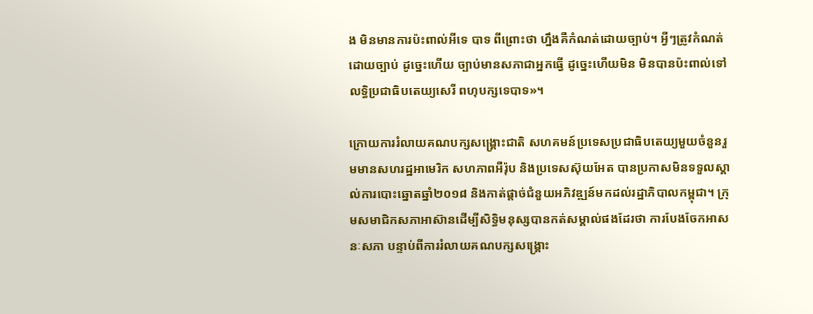ង មិនមានការប៉ះពាល់អីទេ បាទ ពីព្រោះថា ហ្នឹងគឺកំណត់ដោយច្បាប់។ អ្វីៗត្រូវកំណត់ដោយច្បាប់ ដូច្នេះហើយ ច្បាប់មានសភាជាអ្នកធ្វើ ដូច្នេះហើយមិន មិនបានប៉ះពាល់ទៅលទ្ធិប្រជាធិបតេយ្យសេរី ពហុបក្សទេបាទ»។

ក្រោយការរំលាយគណបក្សសង្គ្រោះជាតិ សហគមន៍ប្រទេសប្រជាធិបតេយ្យមួយចំនួនរួមមានសហរដ្ឋអាមេរិក សហភាពអឺរ៉ុប និងប្រទេសស៊ុយអែត បានប្រកាសមិនទទួលស្គាល់ការបោះឆ្នោតឆ្នាំ២០១៨ និងកាត់ផ្តាច់ជំនួយអភិវឌ្ឍន៍មកដល់រដ្ឋាភិបាលកម្ពុជា។ ក្រុមសមាជិកសភាអាស៊ានដើម្បីសិទ្ធិមនុស្សបានកត់សម្គាល់ផងដែរថា ការបែងចែកអាសនៈសភា បន្ទាប់ពីការរំលាយគណបក្សសង្គ្រោះ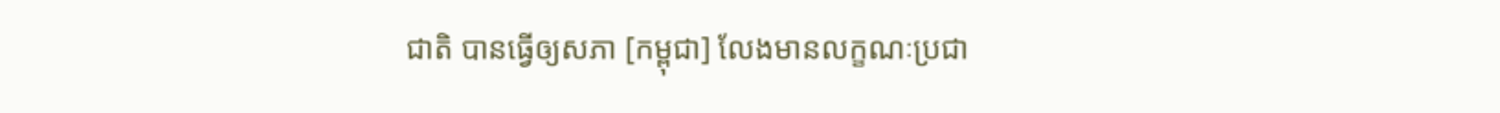ជាតិ បានធ្វើឲ្យសភា [កម្ពុជា] លែងមានលក្ខណៈប្រជា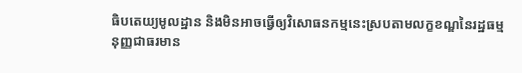ធិបតេយ្យមូលដ្ឋាន និងមិនអាចធ្វើឲ្យវិសោធនកម្មនេះស្របតាមលក្ខខណ្ឌនៃរដ្ឋធម្មនុញ្ញជាធរមាន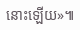នោះឡើយ»៕